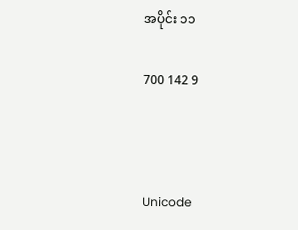အပိုင်း ၁၁

700 142 9



Unicode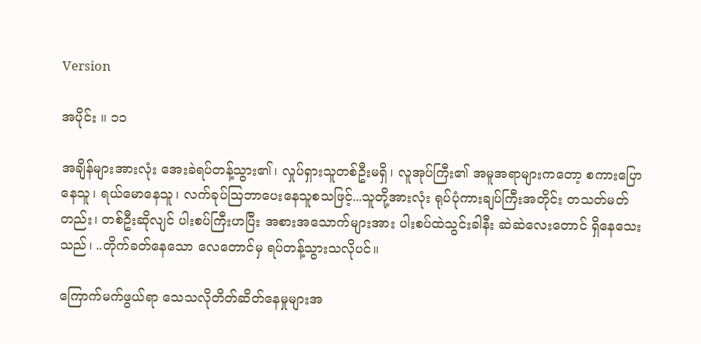Version

အပိုင်း ။ ၁၁

အချိန်များအားလုံး အေးခဲရပ်တန့်သွား၏၊ လှုပ်ရှားသူတစ်ဦးမရှိ၊ လူအုပ်ကြီး၏ အမူအရာများကတော့ စကား‌ပြောနေသူ၊ ရယ်မောနေသူ၊ လက်ခုပ်ဩဘာပေးနေသူစသဖြင့်...သူတို့အားလုံး ရုပ်ပုံကားချပ်ကြီးအတိုင်း တသတ်မတ်တည်း၊ တစ်ဦးဆိုလျင် ပါးစပ်ကြီးဟပြီး အစားအသောက်များအား ပါးစပ်ထဲသွင်းခါနီး ဆဲဆဲလေးတောင် ရှိနေသေးသည်၊ ..တိုက်ခတ်နေသော လေတောင်မှ ရပ်တန့်သွားသလိုပင်။

ကြောက်မက်ဖွယ်ရာ သေသလိုတိတ်ဆိတ်နေမှုများအ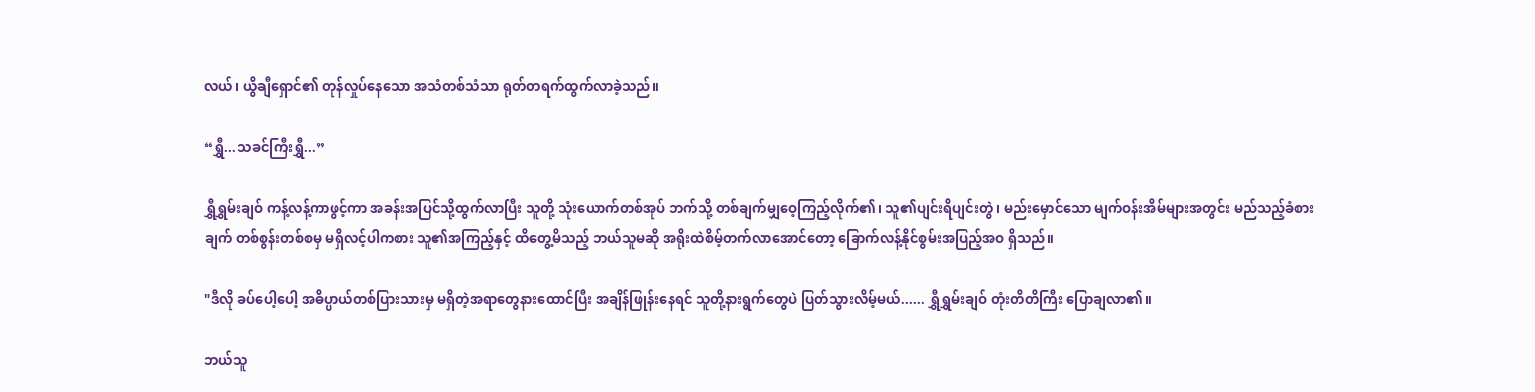လယ်၊ ယွိချီရှောင်၏ တုန်လှုပ်နေသော အသံတစ်သံသာ ရုတ်တရက်ထွက်လာခဲ့သည်။

“ရွှီ...သခင်ကြီးရွှီ...”

ရွှီရွှမ်းချဝ် ကန့်လန့်ကာဖွင့်ကာ အခန်းအပြင်သို့ထွက်လာပြီး သူတို့ သုံးယောက်တစ်အုပ် ဘက်သို့ တစ်ချက်မျှဝေ့ကြည့်လိုက်၏၊ သူ၏ပျင်းရိပျင်းတွဲ၊ မည်းမှောင်သော မျက်ဝန်းအိမ်များအတွင်း မည်သည့်ခံစားချက် တစ်စွန်းတစ်စမှ မရှိလင့်ပါကစား သူ၏အကြည့်နှင့် ထိတွေ့မိသည့် ဘယ်သူမဆို အရိုးထဲစိမ့်တက်လာအောင်တော့ ခြောက်လန့်နိုင်စွမ်းအပြည့်အဝ ရှိသည်။

"ဒီလို ခပ်ပေါ့ပေါ့ အဓိပ္ပာယ်တစ်ပြားသားမှ မရှိတဲ့အရာတွေနားထောင်ပြီး အချိန်ဖြုန်းနေရင် သူတို့နားရွက်တွေပဲ ပြတ်သွားလိမ့်မယ်...... ရွှီရွှမ်းချဝ် တုံးတိတိကြီး ပြောချလာ၏။

ဘယ်သူ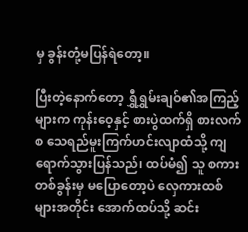မှ ခွန်းတုံ့မပြန်ရဲတော့။

ပြီးတဲ့နောက်တော့ ရွှီရွှမ်းချဝ်၏အကြည့်များက ကုန်းဝေ့နှင့် စားပွဲထက်ရှိ စားလက်စ သေရည်မူးကြက်ဟင်းလျာထံသို့ ကျရောက်သွားပြန်သည်၊ ထပ်မံ၍ သူ စကားတစ်ခွန်းမှ မပြောတော့ပဲ လှေကားထစ်များအတိုင်း အောက်ထပ်သို့ ဆင်း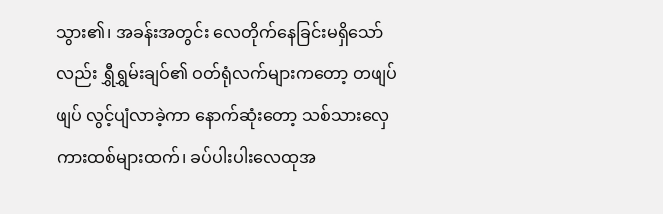သွား၏၊ အခန်းအတွင်း လေတိုက်နေခြင်းမရှိသော်လည်း ရွှီရွှမ်းချဝ်၏ ဝတ်ရုံလက်များကတော့ တဖျပ်ဖျပ် လွင့်ပျံလာခဲ့ကာ နောက်ဆုံးတော့ သစ်သားလှေကားထစ်များထက်၊ ခပ်ပါးပါးလေထုအ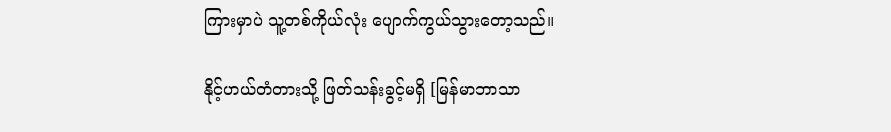ကြားမှာပဲ သူ့တစ်ကိုယ်လုံး ပျောက်ကွယ်သွားတော့သည်။

နိုင့်ဟယ်တံတားသို့ ဖြတ်သန်းခွင့်မရှိ [မြန်မာဘာသာ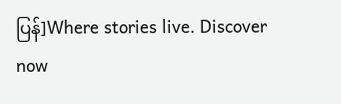ပြန်]Where stories live. Discover now